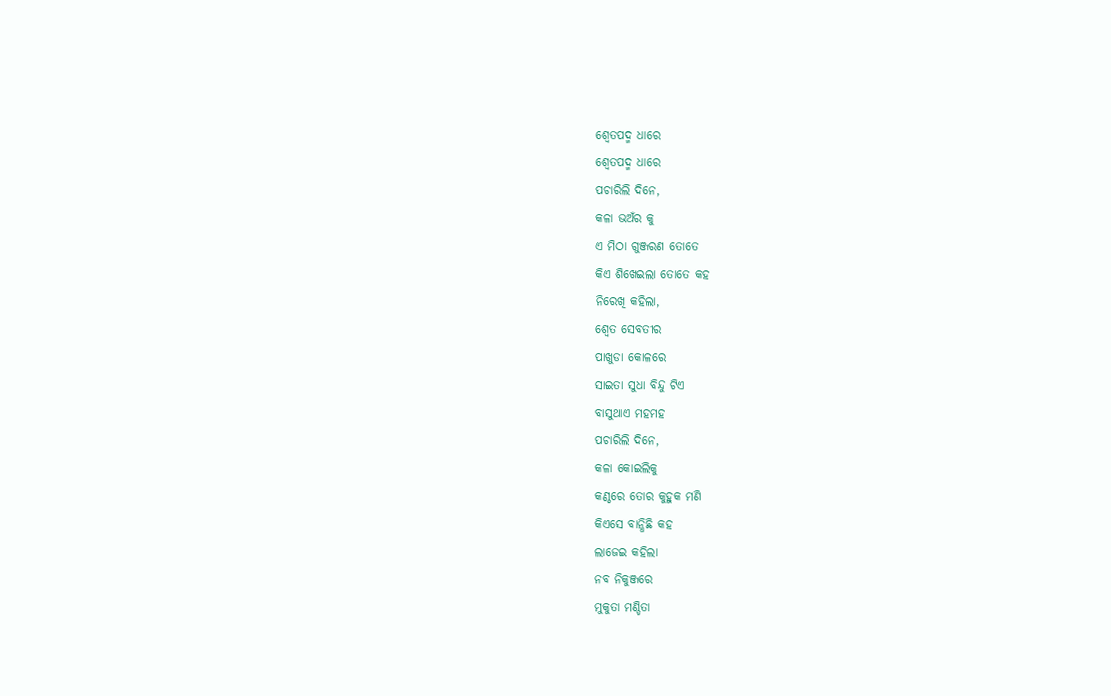ଶ୍ୱେତପଦ୍ମ ଧାରେ
ଶ୍ୱେତପଦ୍ମ ଧାରେ
ପଚାରିଲି ଦିନେ,
କଳା ଭଅଁର କୁ
ଏ ମିଠା ଗୁଞ୍ଜରଣ ତୋତେ
କିଏ ଶିଖେଇଲା ତୋତେ କହ
ନିରେଖି କହିଲା,
ଶ୍ୱେତ ସେବତୀର
ପାଖୁଡା କୋଳରେ
ସାଇତା ସୁଧା ବିନ୍ଦୁ ଟିଏ
ବାସୁଥାଏ ମହମହ
ପଚାରିଲି ଦିନେ,
କଳା କୋଇଲିକୁ
କଣ୍ଠରେ ତୋର କୁହୁକ ମଣି
କିଏସେ ବାନ୍ଧିଛି କହ
ଲାଜେଇ କହିଲା
ନବ ନିକୁଞ୍ଜରେ
ମୁକୁତା ମଣ୍ଡିତା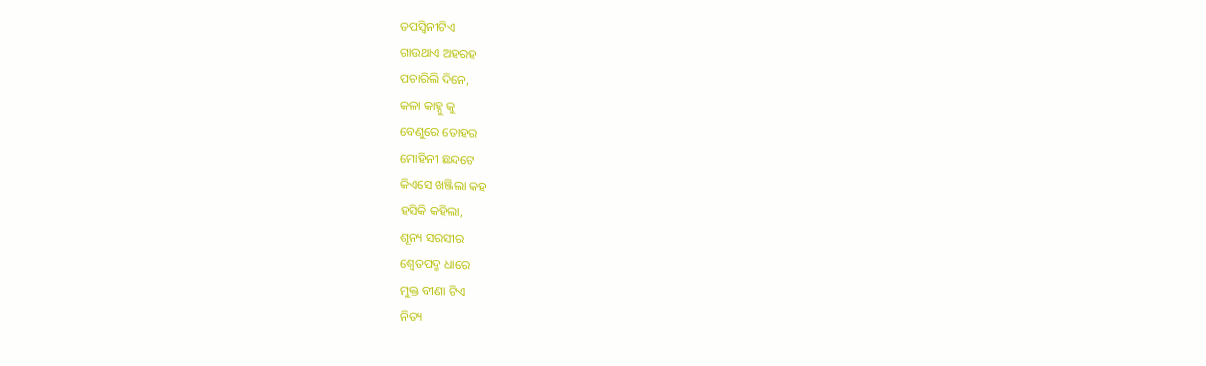ତପସ୍ୱିନୀଟିଏ
ଗାଉଥାଏ ଅହରହ
ପଚାରିଲି ଦିନେ,
କଳା କାହ୍ନୁ କୁ
ବେଣୁରେ ତୋହର
ମୋହିନୀ ଛନ୍ଦଟେ
କିଏସେ ଖଞ୍ଜିଲା କହ
ହସିକି କହିଲା,
ଶୂନ୍ୟ ସରସୀର
ଶ୍ଵେତପଦ୍ମ ଧାରେ
ମୁକ୍ତ ବୀଣା ଟିଏ
ନିତ୍ୟ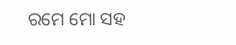ରମେ ମୋ ସହ